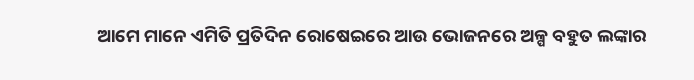ଆମେ ମାନେ ଏମିତି ପ୍ରତିଦିନ ରୋଷେଇରେ ଆଉ ଭୋଜନରେ ଅଳ୍ପ ବହୁତ ଲଙ୍କାର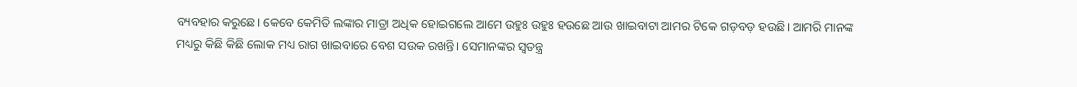ବ୍ୟବହାର କରୁଛେ। କେବେ କେମିତି ଲଙ୍କାର ମାତ୍ରା ଅଧିକ ହୋଇଗଲେ ଆମେ ଉହୁଃ ଉହୁଃ ହଉଛେ ଆଉ ଖାଇବାଟା ଆମର ଟିକେ ଗଡ଼ବଡ଼ ହଉଛି। ଆମରି ମାନଙ୍କ ମଧ୍ୟରୁ କିଛି କିଛି ଲୋକ ମଧ୍ୟ ରାଗ ଖାଇବାରେ ବେଶ ସଉକ ରଖନ୍ତି। ସେମାନଙ୍କର ସ୍ୱତନ୍ତ୍ର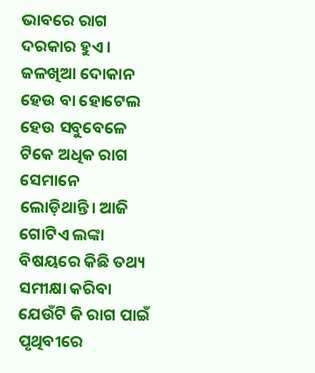ଭାବରେ ରାଗ ଦରକାର ହୁଏ। ଜଳଖିଆ ଦୋକାନ ହେଉ ବା ହୋଟେଲ ହେଉ ସବୁବେଳେ ଟିକେ ଅଧିକ ରାଗ ସେମାନେ ଲୋଡ଼ିଥାନ୍ତି। ଆଜି ଗୋଟିଏ ଲଙ୍କା ବିଷୟରେ କିଛି ତଥ୍ୟ ସମୀକ୍ଷା କରିବା ଯେଉଁଟି କି ରାଗ ପାଇଁ ପୃଥିବୀରେ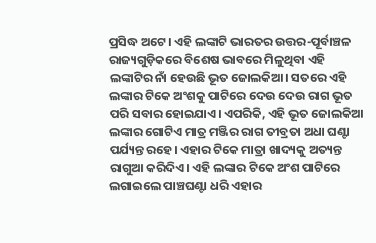ପ୍ରସିଦ୍ଧ ଅଟେ। ଏହି ଲଙ୍କାଟି ଭାରତର ଉତ୍ତର-ପୂର୍ବାଞ୍ଚଳ ରାଜ୍ୟଗୁଡ଼ିକରେ ବିଶେଷ ଭାବରେ ମିଳୁଥିବା ଏହି ଲଙ୍କାଟିର ନାଁ ହେଉଛି ଭୂତ ଜୋଲକିଆ। ସତରେ ଏହି ଲଙ୍କାର ଟିକେ ଅଂଶକୁ ପାଟିରେ ଦେଉ ଦେଉ ରାଗ ଭୂତ ପରି ସବାର ହୋଇଯାଏ। ଏପରିକି, ଏହି ଭୂତ ଜୋଲକିଆ ଲଙ୍କାର ଗୋଟିଏ ମାତ୍ର ମଞ୍ଜିର ରାଗ ତୀବ୍ରତା ଅଧା ଘଣ୍ଟା ପର୍ଯ୍ୟନ୍ତ ରହେ। ଏହାର ଟିକେ ମାତ୍ରା ଖାଦ୍ୟକୁ ଅତ୍ୟନ୍ତ ରାଗୁଆ କରିଦିଏ। ଏହି ଲଙ୍କାର ଟିକେ ଅଂଶ ପାଟିରେ ଲଗାଇଲେ ପାଞ୍ଚଘଣ୍ଟା ଧରି ଏହାର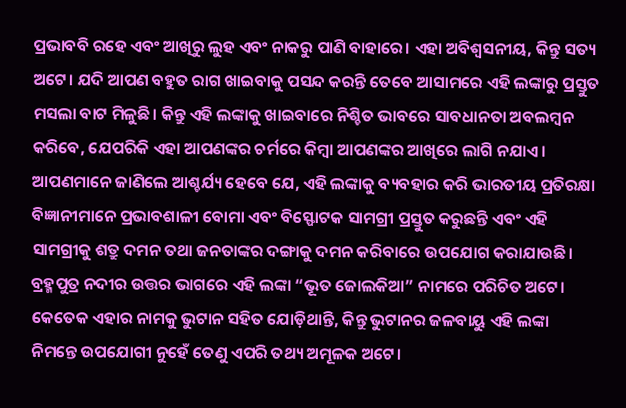ପ୍ରଭାବବି ରହେ ଏବଂ ଆଖିରୁ ଲୁହ ଏବଂ ନାକରୁ ପାଣି ବାହାରେ। ଏହା ଅବିଶ୍ୱସନୀୟ, କିନ୍ତୁ ସତ୍ୟ ଅଟେ। ଯଦି ଆପଣ ବହୁତ ରାଗ ଖାଇବାକୁ ପସନ୍ଦ କରନ୍ତି ତେବେ ଆସାମରେ ଏହି ଲଙ୍କାରୁ ପ୍ରସ୍ତୁତ ମସଲା ବାଟ ମିଳୁଛି। କିନ୍ତୁ ଏହି ଲଙ୍କାକୁ ଖାଇବାରେ ନିଶ୍ଚିତ ଭାବରେ ସାବଧାନତା ଅବଲମ୍ବନ କରିବେ, ଯେପରିକି ଏହା ଆପଣଙ୍କର ଚର୍ମରେ କିମ୍ବା ଆପଣଙ୍କର ଆଖିରେ ଲାଗି ନଯାଏ।
ଆପଣମାନେ ଜାଣିଲେ ଆଶ୍ଚର୍ଯ୍ୟ ହେବେ ଯେ, ଏହି ଲଙ୍କାକୁ ବ୍ୟବହାର କରି ଭାରତୀୟ ପ୍ରତିରକ୍ଷା ବିଜ୍ଞାନୀମାନେ ପ୍ରଭାବଶାଳୀ ବୋମା ଏବଂ ବିସ୍ଫୋଟକ ସାମଗ୍ରୀ ପ୍ରସ୍ତୁତ କରୁଛନ୍ତି ଏବଂ ଏହି ସାମଗ୍ରୀକୁ ଶତ୍ରୁ ଦମନ ତଥା ଜନତାଙ୍କର ଦଙ୍ଗାକୁ ଦମନ କରିବାରେ ଉପଯୋଗ କରାଯାଉଛି। ବ୍ରହ୍ମପୁତ୍ର ନଦୀର ଉତ୍ତର ଭାଗରେ ଏହି ଲଙ୍କା “ଭୂତ ଜୋଲକିଆ” ନାମରେ ପରିଚିତ ଅଟେ। କେତେକ ଏହାର ନାମକୁ ଭୁଟାନ ସହିତ ଯୋଡ଼ିଥାନ୍ତି, କିନ୍ତୁ ଭୁଟାନର ଜଳବାୟୁ ଏହି ଲଙ୍କା ନିମନ୍ତେ ଉପଯୋଗୀ ନୁହେଁ ତେଣୁ ଏପରି ତଥ୍ୟ ଅମୂଳକ ଅଟେ।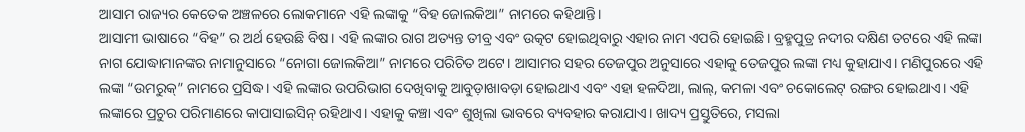ଆସାମ ରାଜ୍ୟର କେତେକ ଅଞ୍ଚଳରେ ଲୋକମାନେ ଏହି ଲଙ୍କାକୁ “ବିହ ଜୋଲକିଆ” ନାମରେ କହିଥାନ୍ତି।
ଆସାମୀ ଭାଷାରେ “ବିହ” ର ଅର୍ଥ ହେଉଛି ବିଷ। ଏହି ଲଙ୍କାର ରାଗ ଅତ୍ୟନ୍ତ ତୀବ୍ର ଏବଂ ଉତ୍କଟ ହୋଇଥିବାରୁ ଏହାର ନାମ ଏପରି ହୋଇଛି। ବ୍ରହ୍ମପୁତ୍ର ନଦୀର ଦକ୍ଷିଣ ତଟରେ ଏହି ଲଙ୍କା ନାଗ ଯୋଦ୍ଧାମାନଙ୍କର ନାମାନୁସାରେ “ନୋଗା ଜୋଲକିଆ” ନାମରେ ପରିଚିତ ଅଟେ। ଆସାମର ସହର ତେଜପୁର ଅନୁସାରେ ଏହାକୁ ତେଜପୁର ଲଙ୍କା ମଧ୍ୟ କୁହାଯାଏ। ମଣିପୁରରେ ଏହି ଲଙ୍କା “ଉମରୁକ୍” ନାମରେ ପ୍ରସିଦ୍ଧ। ଏହି ଲଙ୍କାର ଉପରିଭାଗ ଦେଖିବାକୁ ଆବୁଡ଼ାଖାବଡ଼ା ହୋଇଥାଏ ଏବଂ ଏହା ହଳଦିଆ, ଲାଲ୍, କମଳା ଏବଂ ଚକୋଲେଟ୍ ରଙ୍ଗର ହୋଇଥାଏ। ଏହି ଲଙ୍କାରେ ପ୍ରଚୁର ପରିମାଣରେ କାପାସାଇସିନ୍ ରହିଥାଏ। ଏହାକୁ କଞ୍ଚା ଏବଂ ଶୁଖିଲା ଭାବରେ ବ୍ୟବହାର କରାଯାଏ। ଖାଦ୍ୟ ପ୍ରସ୍ତୁତିରେ, ମସଲା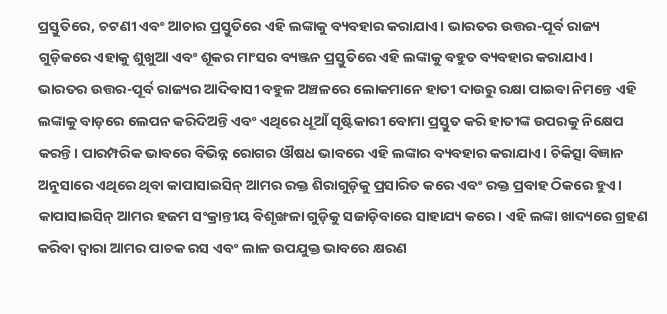ପ୍ରସ୍ତୁତିରେ, ଚଟଣୀ ଏବଂ ଆଚାର ପ୍ରସ୍ତୁତିରେ ଏହି ଲଙ୍କାକୁ ବ୍ୟବହାର କରାଯାଏ। ଭାରତର ଉତ୍ତର-ପୂର୍ବ ରାଜ୍ୟ ଗୁଡ଼ିକରେ ଏହାକୁ ଶୁଖୁଆ ଏବଂ ଶୂକର ମାଂସର ବ୍ୟଞ୍ଜନ ପ୍ରସ୍ତୁତିରେ ଏହି ଲଙ୍କାକୁ ବହୁତ ବ୍ୟବହାର କରାଯାଏ।
ଭାରତର ଉତ୍ତର-ପୂର୍ବ ରାଜ୍ୟର ଆଦିବାସୀ ବହୁଳ ଅଞ୍ଚଳରେ ଲୋକମାନେ ହାତୀ ଦାଉରୁ ରକ୍ଷା ପାଇବା ନିମନ୍ତେ ଏହି ଲଙ୍କାକୁ ବାଡ଼ରେ ଲେପନ କରିଦିଅନ୍ତି ଏବଂ ଏଥିରେ ଧୂଆଁ ସୃଷ୍ଟିକାରୀ ବୋମା ପ୍ରସ୍ତୁତ କରି ହାତୀଙ୍କ ଉପରକୁ ନିକ୍ଷେପ କରନ୍ତି। ପାରମ୍ପରିକ ଭାବରେ ବିଭିନ୍ନ ରୋଗର ଔଷଧ ଭାବରେ ଏହି ଲଙ୍କାର ବ୍ୟବହାର କରାଯାଏ। ଚିକିତ୍ସା ବିଜ୍ଞାନ ଅନୁସାରେ ଏଥିରେ ଥିବା କାପାସାଇସିନ୍ ଆମର ରକ୍ତ ଶିରାଗୁଡ଼ିକୁ ପ୍ରସାରିତ କରେ ଏବଂ ରକ୍ତ ପ୍ରବାହ ଠିକରେ ହୁଏ। କାପାସାଇସିନ୍ ଆମର ହଜମ ସଂକ୍ରାନ୍ତୀୟ ବିଶୃଙ୍ଖଳା ଗୁଡ଼ିକୁ ସଜାଡ଼ିବାରେ ସାହାଯ୍ୟ କରେ। ଏହି ଲଙ୍କା ଖାଦ୍ୟରେ ଗ୍ରହଣ କରିବା ଦ୍ୱାରା ଆମର ପାଚକ ରସ ଏବଂ ଲାଳ ଉପଯୁକ୍ତ ଭାବରେ କ୍ଷରଣ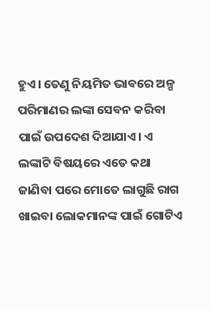ହୁଏ। ତେଣୁ ନିୟମିତ ଭାବରେ ଅଳ୍ପ ପରିମାଣର ଲଙ୍କା ସେବନ କରିବା ପାଇଁ ଉପଦେଶ ଦିଆଯାଏ। ଏ ଲଙ୍କାଟି ବିଷୟରେ ଏତେ କଥା ଜାଣିବା ପରେ ମୋତେ ଲାଗୁଛି ରାଗ ଖାଇବା ଲୋକମାନଙ୍କ ପାଇଁ ଗୋଟିଏ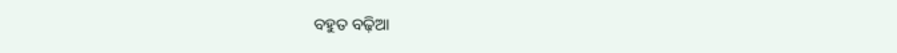ବହୁତ ବଢ଼ିଆ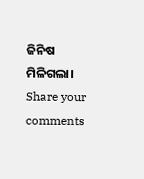ଜିନିଷ ମିଳିଗଲା।
Share your comments